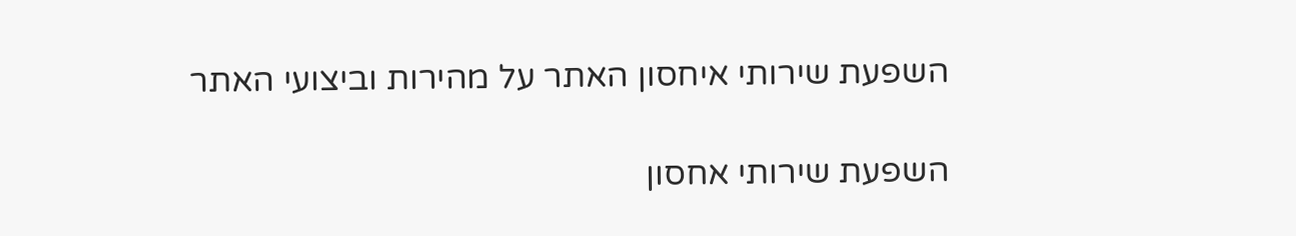השפעת שירותי איחסון האתר על מהירות וביצועי האתר

השפעת שירותי אחסון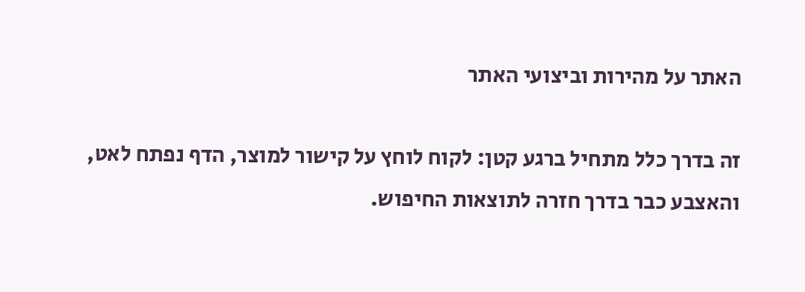האתר על מהירות וביצועי האתר

זה בדרך כלל מתחיל ברגע קטן: לקוח לוחץ על קישור למוצר, הדף נפתח לאט, והאצבע כבר בדרך חזרה לתוצאות החיפוש.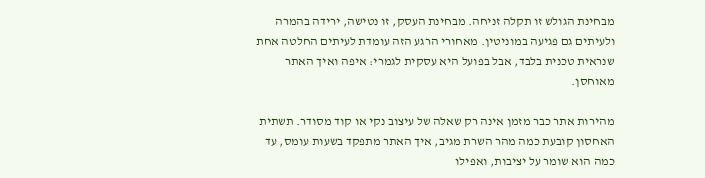מבחינת הגולש זו תקלה זניחה. מבחינת העסק, זו נטישה, ירידה בהמרה ולעיתים גם פגיעה במוניטין. מאחורי הרגע הזה עומדת לעיתים החלטה אחת שנראית טכנית בלבד, אבל בפועל היא עסקית לגמרי: איפה ואיך האתר מאוחסן.

מהירות אתר כבר מזמן אינה רק שאלה של עיצוב נקי או קוד מסודר. תשתית האחסון קובעת כמה מהר השרת מגיב, איך האתר מתפקד בשעות עומס, עד כמה הוא שומר על יציבות, ואפילו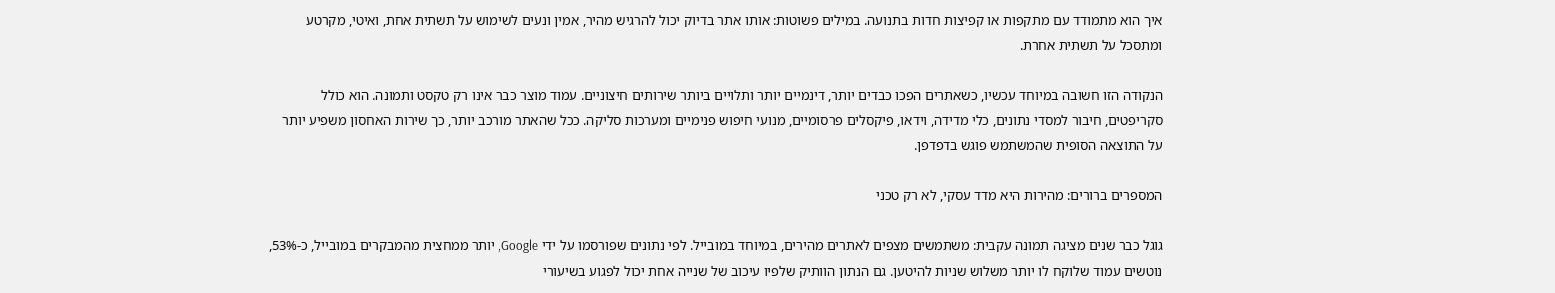איך הוא מתמודד עם מתקפות או קפיצות חדות בתנועה. במילים פשוטות: אותו אתר בדיוק יכול להרגיש מהיר, אמין ונעים לשימוש על תשתית אחת, ואיטי, מקרטע ומתסכל על תשתית אחרת.

הנקודה הזו חשובה במיוחד עכשיו, כשאתרים הפכו כבדים יותר, דינמיים יותר ותלויים ביותר שירותים חיצוניים. עמוד מוצר כבר אינו רק טקסט ותמונה. הוא כולל סקריפטים, חיבור למסדי נתונים, כלי מדידה, וידאו, פיקסלים פרסומיים, מנועי חיפוש פנימיים ומערכות סליקה. ככל שהאתר מורכב יותר, כך שירות האחסון משפיע יותר על התוצאה הסופית שהמשתמש פוגש בדפדפן.

המספרים ברורים: מהירות היא מדד עסקי, לא רק טכני

גוגל כבר שנים מציגה תמונה עקבית: משתמשים מצפים לאתרים מהירים, במיוחד במובייל. לפי נתונים שפורסמו על ידי Google, יותר ממחצית מהמבקרים במובייל, כ-53%, נוטשים עמוד שלוקח לו יותר משלוש שניות להיטען. גם הנתון הוותיק שלפיו עיכוב של שנייה אחת יכול לפגוע בשיעורי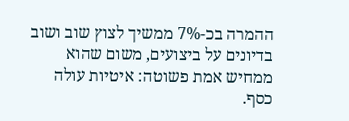ההמרה בכ-7% ממשיך לצוץ שוב ושוב בדיונים על ביצועים, משום שהוא ממחיש אמת פשוטה: איטיות עולה כסף.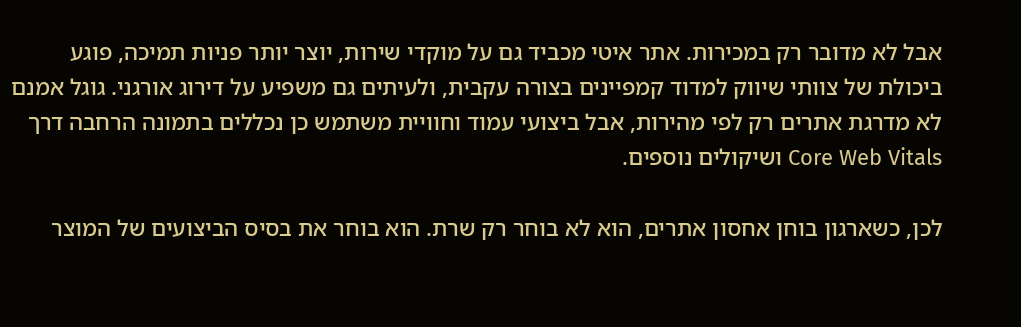אבל לא מדובר רק במכירות. אתר איטי מכביד גם על מוקדי שירות, יוצר יותר פניות תמיכה, פוגע ביכולת של צוותי שיווק למדוד קמפיינים בצורה עקבית, ולעיתים גם משפיע על דירוג אורגני. גוגל אמנם לא מדרגת אתרים רק לפי מהירות, אבל ביצועי עמוד וחוויית משתמש כן נכללים בתמונה הרחבה דרך Core Web Vitals ושיקולים נוספים.

לכן, כשארגון בוחן אחסון אתרים, הוא לא בוחר רק שרת. הוא בוחר את בסיס הביצועים של המוצר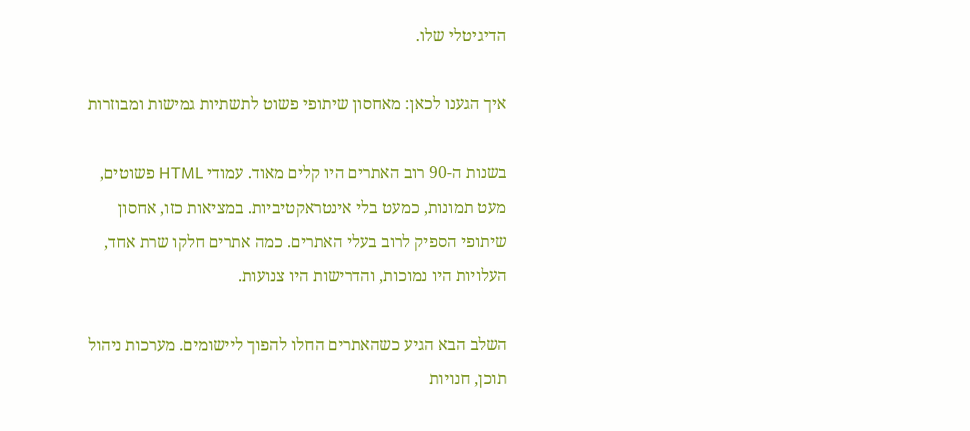הדיגיטלי שלו.

איך הגענו לכאן: מאחסון שיתופי פשוט לתשתיות גמישות ומבוזרות

בשנות ה-90 רוב האתרים היו קלים מאוד. עמודי HTML פשוטים, מעט תמונות, כמעט בלי אינטראקטיביות. במציאות כזו, אחסון שיתופי הספיק לרוב בעלי האתרים. כמה אתרים חלקו שרת אחד, העלויות היו נמוכות, והדרישות היו צנועות.

השלב הבא הגיע כשהאתרים החלו להפוך ליישומים. מערכות ניהול תוכן, חנויות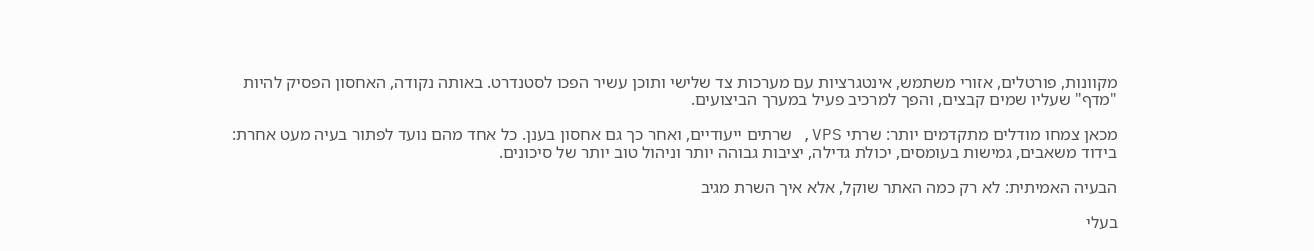מקוונות, פורטלים, אזורי משתמש, אינטגרציות עם מערכות צד שלישי ותוכן עשיר הפכו לסטנדרט. באותה נקודה, האחסון הפסיק להיות "מדף" שעליו שמים קבצים, והפך למרכיב פעיל במערך הביצועים.

מכאן צמחו מודלים מתקדמים יותר: שרתי VPS, שרתים ייעודיים, ואחר כך גם אחסון בענן. כל אחד מהם נועד לפתור בעיה מעט אחרת: בידוד משאבים, גמישות בעומסים, יכולת גדילה, יציבות גבוהה יותר וניהול טוב יותר של סיכונים.

הבעיה האמיתית: לא רק כמה האתר שוקל, אלא איך השרת מגיב

בעלי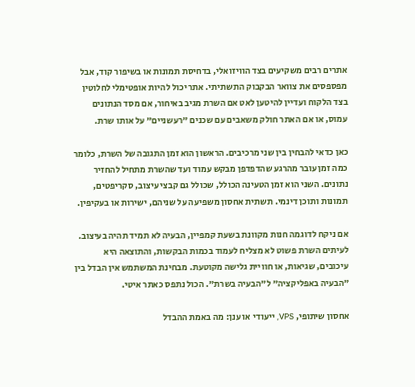אתרים רבים משקיעים בצד הוויזואלי, בדחיסת תמונות או בשיפור קוד, אבל מפספסים את צוואר הבקבוק התשתיתי. אתר יכול להיות אופטימלי לחלוטין בצד הלקוח ועדיין להיטען לאט אם השרת מגיב באיחור, אם מסד הנתונים עמוס, או אם האתר חולק משאבים עם שכנים "רעשניים" על אותו שרת.

כאן כדאי להבחין בין שני מרכיבים. הראשון הוא זמן התגובה של השרת, כלומר כמה זמן עובר מהרגע שהדפדפן מבקש עמוד ועד שהשרת מתחיל להחזיר נתונים. השני הוא זמן הטעינה הכולל, שכולל גם קבצי עיצוב, סקריפטים, תמונות ותוכן דינמי. תשתית אחסון משפיעה על שניהם, ישירות או בעקיפין.

אם ניקח לדוגמה חנות מקוונת בשעת קמפיין, הבעיה לא תמיד תהיה בעיצוב. לעיתים השרת פשוט לא מצליח לעמוד בכמות הבקשות, והתוצאה היא עיכובים, שגיאות, או חוויית גלישה מקוטעת. מבחינת המשתמש אין הבדל בין "הבעיה באפליקציה" ל"הבעיה בשרת". הכול נתפס כאתר איטי.

אחסון שיתופי, VPS, ייעודי או ענן: מה באמת ההבדל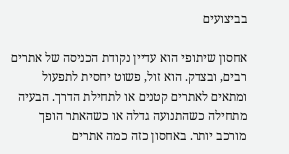בביצועים

אחסון שיתופי הוא עדיין נקודת הכניסה של אתרים רבים, ובצדק. הוא זול, פשוט יחסית לתפעול ומתאים לאתרים קטנים או לתחילת הדרך. הבעיה מתחילה כשהתנועה גדלה או כשהאתר הופך מורכב יותר. באחסון כזה כמה אתרים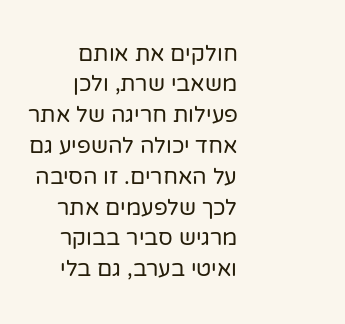חולקים את אותם משאבי שרת, ולכן פעילות חריגה של אתר אחד יכולה להשפיע גם על האחרים. זו הסיבה לכך שלפעמים אתר מרגיש סביר בבוקר ואיטי בערב, גם בלי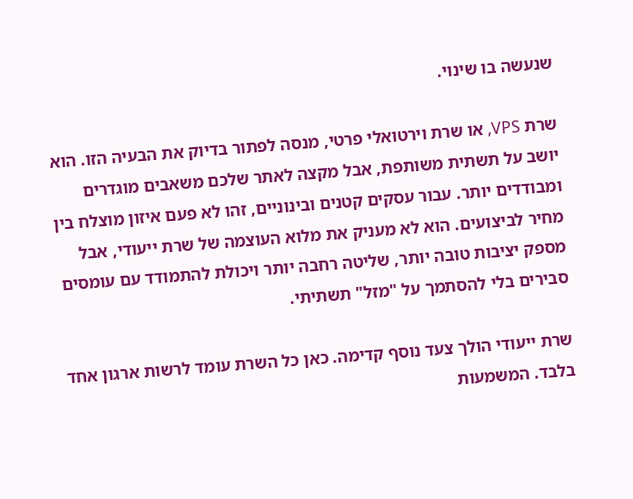שנעשה בו שינוי.

שרת VPS, או שרת וירטואלי פרטי, מנסה לפתור בדיוק את הבעיה הזו. הוא יושב על תשתית משותפת, אבל מקצה לאתר שלכם משאבים מוגדרים ומבודדים יותר. עבור עסקים קטנים ובינוניים, זהו לא פעם איזון מוצלח בין מחיר לביצועים. הוא לא מעניק את מלוא העוצמה של שרת ייעודי, אבל מספק יציבות טובה יותר, שליטה רחבה יותר ויכולת להתמודד עם עומסים סבירים בלי להסתמך על "מזל" תשתיתי.

שרת ייעודי הולך צעד נוסף קדימה. כאן כל השרת עומד לרשות ארגון אחד בלבד. המשמעות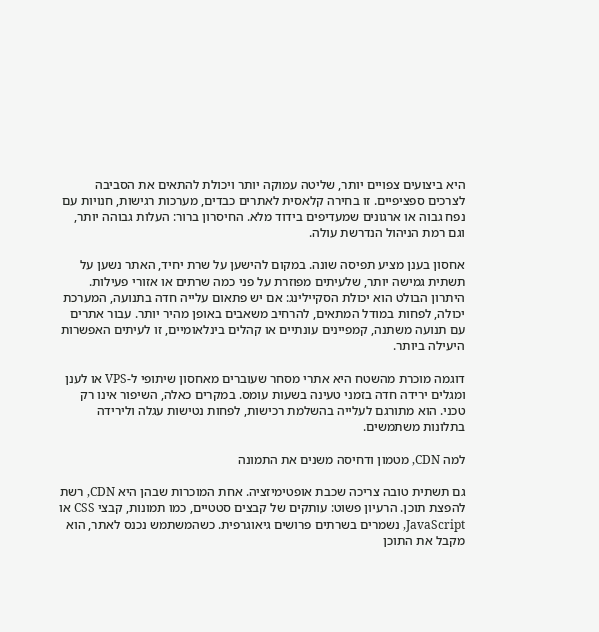היא ביצועים צפויים יותר, שליטה עמוקה יותר ויכולת להתאים את הסביבה לצרכים ספציפיים. זו בחירה קלאסית לאתרים כבדים, מערכות רגישות, חנויות עם נפח גבוה או ארגונים שמעדיפים בידוד מלא. החיסרון ברור: העלות גבוהה יותר, וגם רמת הניהול הנדרשת עולה.

אחסון בענן מציע תפיסה שונה. במקום להישען על שרת יחיד, האתר נשען על תשתית גמישה יותר, שלעיתים מפוזרת על פני כמה שרתים או אזורי פעילות. היתרון הבולט הוא יכולת הסקיילינג: אם יש פתאום עלייה חדה בתנועה, המערכת יכולה, לפחות במודל המתאים, להרחיב משאבים באופן מהיר יותר. עבור אתרים עם תנועה משתנה, קמפיינים עונתיים או קהלים בינלאומיים, זו לעיתים האפשרות היעילה ביותר.

דוגמה מוכרת מהשטח היא אתרי מסחר שעוברים מאחסון שיתופי ל-VPS או לענן ומגלים ירידה חדה בזמני טעינה בשעות עומס. במקרים כאלה, השיפור אינו רק טכני. הוא מתורגם לעלייה בהשלמת רכישות, לפחות נטישות עגלה ולירידה בתלונות משתמשים.

למה CDN, מטמון ודחיסה משנים את התמונה

גם תשתית טובה צריכה שכבת אופטימיזציה. אחת המוכרות שבהן היא CDN, רשת להפצת תוכן. הרעיון פשוט: עותקים של קבצים סטטיים, כמו תמונות, קבצי CSS או JavaScript, נשמרים בשרתים פרושים גיאוגרפית. כשהמשתמש נכנס לאתר, הוא מקבל את התוכן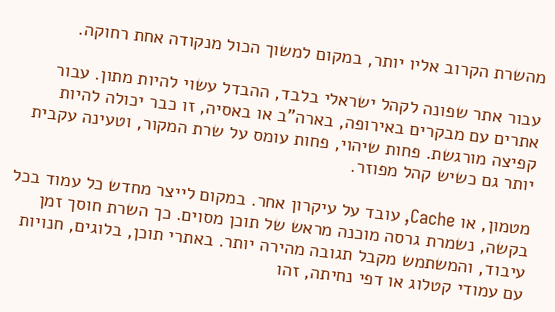מהשרת הקרוב אליו יותר, במקום למשוך הכול מנקודה אחת רחוקה.

עבור אתר שפונה לקהל ישראלי בלבד, ההבדל עשוי להיות מתון. עבור אתרים עם מבקרים באירופה, בארה"ב או באסיה, זו כבר יכולה להיות קפיצה מורגשת. פחות שיהוי, פחות עומס על שרת המקור, וטעינה עקבית יותר גם כשיש קהל מפוזר.

מטמון, או Cache, עובד על עיקרון אחר. במקום לייצר מחדש כל עמוד בכל בקשה, נשמרת גרסה מוכנה מראש של תוכן מסוים. כך השרת חוסך זמן עיבוד, והמשתמש מקבל תגובה מהירה יותר. באתרי תוכן, בלוגים, חנויות עם עמודי קטלוג או דפי נחיתה, זהו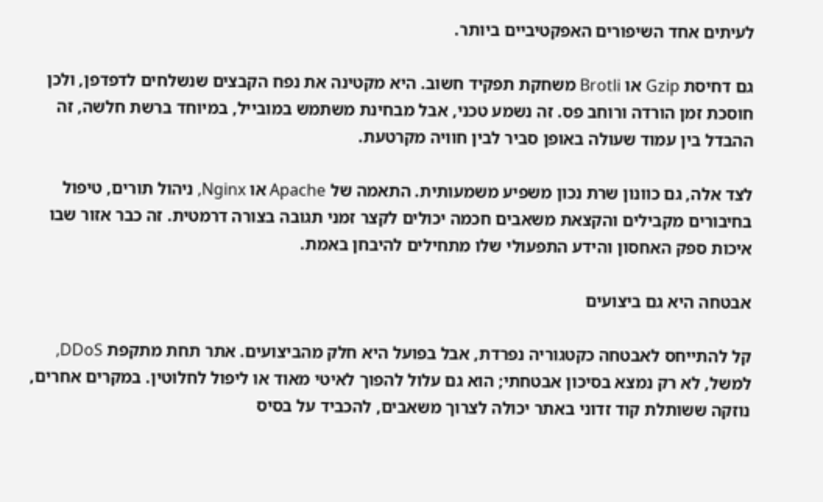לעיתים אחד השיפורים האפקטיביים ביותר.

גם דחיסת Gzip או Brotli משחקת תפקיד חשוב. היא מקטינה את נפח הקבצים שנשלחים לדפדפן, ולכן חוסכת זמן הורדה ורוחב פס. זה נשמע טכני, אבל מבחינת משתמש במובייל, במיוחד ברשת חלשה, זה ההבדל בין עמוד שעולה באופן סביר לבין חוויה מקרטעת.

לצד אלה, גם כוונון שרת נכון משפיע משמעותית. התאמה של Apache או Nginx, ניהול תורים, טיפול בחיבורים מקבילים והקצאת משאבים חכמה יכולים לקצר זמני תגובה בצורה דרמטית. זה כבר אזור שבו איכות ספק האחסון והידע התפעולי שלו מתחילים להיבחן באמת.

אבטחה היא גם ביצועים

קל להתייחס לאבטחה כקטגוריה נפרדת, אבל בפועל היא חלק מהביצועים. אתר תחת מתקפת DDoS, למשל, לא רק נמצא בסיכון אבטחתי; הוא גם עלול להפוך לאיטי מאוד או ליפול לחלוטין. במקרים אחרים, נוזקה ששותלת קוד זדוני באתר יכולה לצרוך משאבים, להכביד על בסיס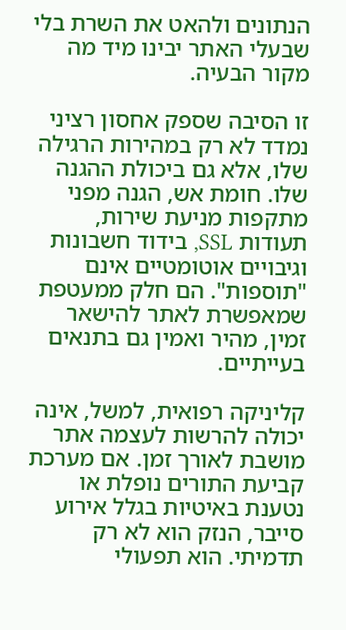הנתונים ולהאט את השרת בלי שבעלי האתר יבינו מיד מה מקור הבעיה.

זו הסיבה שספק אחסון רציני נמדד לא רק במהירות הרגילה שלו, אלא גם ביכולת ההגנה שלו. חומת אש, הגנה מפני מתקפות מניעת שירות, תעודות SSL, בידוד חשבונות וגיבויים אוטומטיים אינם "תוספות". הם חלק ממעטפת שמאפשרת לאתר להישאר זמין, מהיר ואמין גם בתנאים בעייתיים.

קליניקה רפואית, למשל, אינה יכולה להרשות לעצמה אתר מושבת לאורך זמן. אם מערכת קביעת התורים נופלת או נטענת באיטיות בגלל אירוע סייבר, הנזק הוא לא רק תדמיתי. הוא תפעולי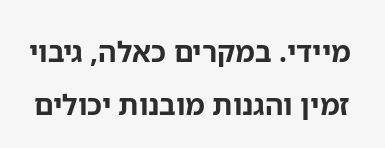מיידי. במקרים כאלה, גיבוי זמין והגנות מובנות יכולים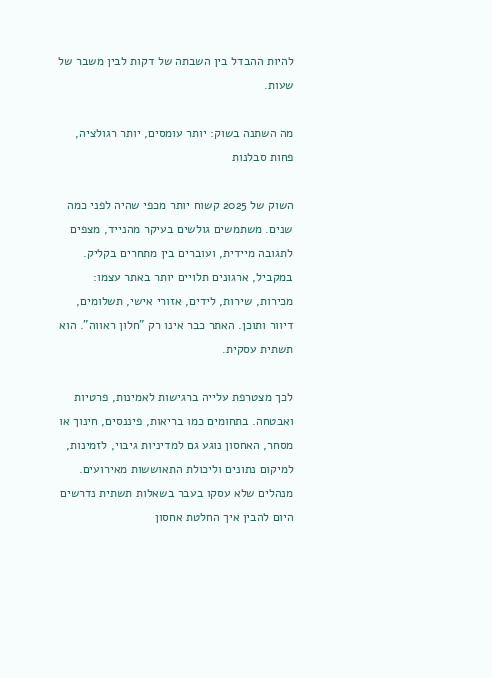להיות ההבדל בין השבתה של דקות לבין משבר של שעות.

מה השתנה בשוק: יותר עומסים, יותר רגולציה, פחות סבלנות

השוק של 2025 קשוח יותר מכפי שהיה לפני כמה שנים. משתמשים גולשים בעיקר מהנייד, מצפים לתגובה מיידית, ועוברים בין מתחרים בקליק. במקביל, ארגונים תלויים יותר באתר עצמו: מכירות, שירות, לידים, אזורי אישי, תשלומים, דיוור ותוכן. האתר כבר אינו רק "חלון ראווה". הוא תשתית עסקית.

לכך מצטרפת עלייה ברגישות לאמינות, פרטיות ואבטחה. בתחומים כמו בריאות, פיננסים, חינוך או מסחר, האחסון נוגע גם למדיניות גיבוי, לזמינות, למיקום נתונים וליכולת התאוששות מאירועים. מנהלים שלא עסקו בעבר בשאלות תשתית נדרשים היום להבין איך החלטת אחסון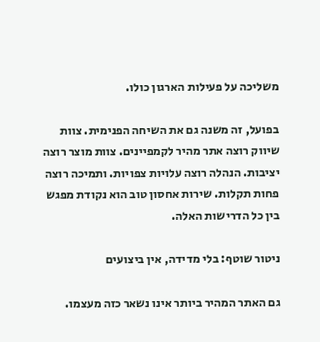משליכה על פעילות הארגון כולו.

בפועל, זה משנה גם את השיחה הפנימית. צוות שיווק רוצה אתר מהיר לקמפיינים. צוות מוצר רוצה יציבות. הנהלה רוצה עלויות צפויות. ותמיכה רוצה פחות תקלות. שירות אחסון טוב הוא נקודת מפגש בין כל הדרישות האלה.

ניטור שוטף: בלי מדידה, אין ביצועים

גם האתר המהיר ביותר אינו נשאר כזה מעצמו.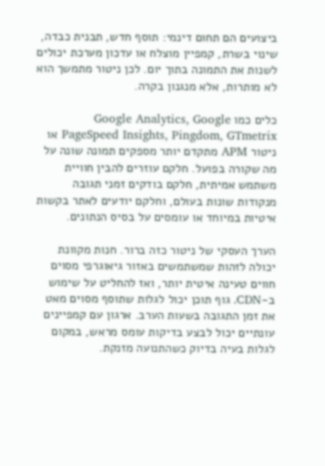ביצועים הם תחום דינמי: תוסף חדש, תבנית כבדה, שינוי בשרת, קמפיין מוצלח או עדכון מערכת יכולים לשנות את התמונה בתוך יום. לכן ניטור מתמשך הוא לא מותרות, אלא מנגנון בקרה.

כלים כמו Google Analytics, Google PageSpeed Insights, Pingdom, GTmetrix או ניטור APM מתקדם יותר מספקים תמונה שונה על מה שקורה בפועל. חלקם עוזרים להבין חוויית משתמש אמיתית, חלקם בודקים זמני תגובה מנקודות שונות בעולם, וחלקם יודעים לאתר בקשות איטיות במיוחד או עומסים על בסיס הנתונים.

הערך העסקי של ניטור כזה ברור. חנות מקוונת יכולה לזהות שמשתמשים באזור גיאוגרפי מסוים חווים טעינה איטית יותר, ואז להחליט על שימוש ב-CDN. גוף תוכן יכול לגלות שתוסף מסוים מאט את זמן התגובה בשעות הערב. ארגון עם קמפיינים עונתיים יכול לבצע בדיקות עומס מראש, במקום לגלות בעיה בדיוק כשהתנועה מזנקת.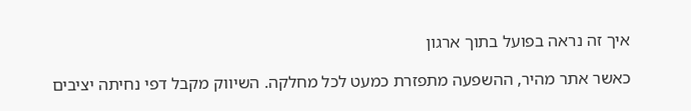איך זה נראה בפועל בתוך ארגון

כאשר אתר מהיר, ההשפעה מתפזרת כמעט לכל מחלקה. השיווק מקבל דפי נחיתה יציבים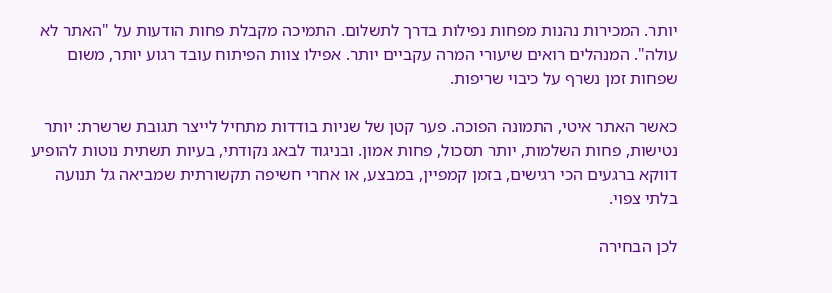יותר. המכירות נהנות מפחות נפילות בדרך לתשלום. התמיכה מקבלת פחות הודעות על "האתר לא עולה". המנהלים רואים שיעורי המרה עקביים יותר. אפילו צוות הפיתוח עובד רגוע יותר, משום שפחות זמן נשרף על כיבוי שריפות.

כאשר האתר איטי, התמונה הפוכה. פער קטן של שניות בודדות מתחיל לייצר תגובת שרשרת: יותר נטישות, פחות השלמות, יותר תסכול, פחות אמון. ובניגוד לבאג נקודתי, בעיות תשתית נוטות להופיע דווקא ברגעים הכי רגישים, בזמן קמפיין, במבצע, או אחרי חשיפה תקשורתית שמביאה גל תנועה בלתי צפוי.

לכן הבחירה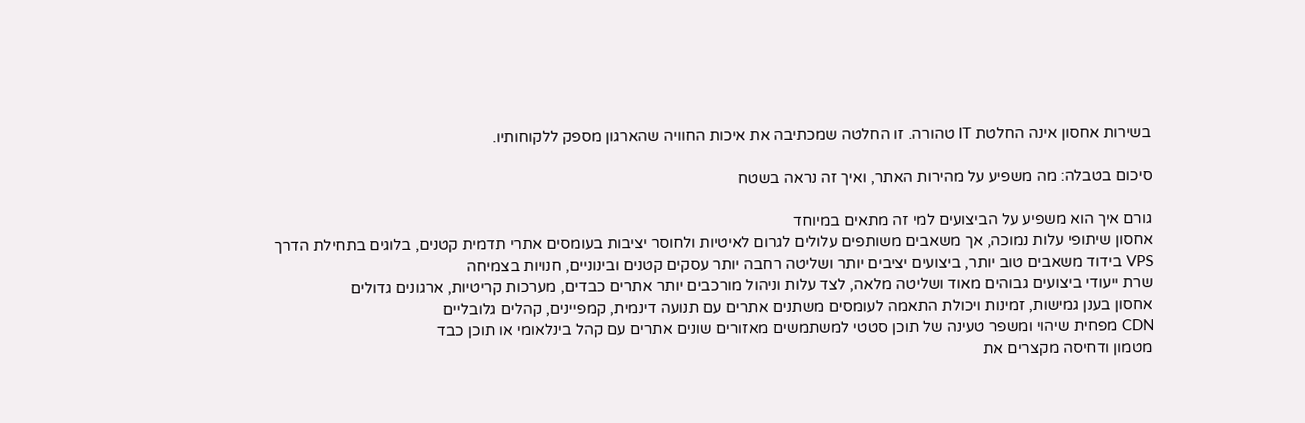בשירות אחסון אינה החלטת IT טהורה. זו החלטה שמכתיבה את איכות החוויה שהארגון מספק ללקוחותיו.

סיכום בטבלה: מה משפיע על מהירות האתר, ואיך זה נראה בשטח

גורם איך הוא משפיע על הביצועים למי זה מתאים במיוחד
אחסון שיתופי עלות נמוכה, אך משאבים משותפים עלולים לגרום לאיטיות ולחוסר יציבות בעומסים אתרי תדמית קטנים, בלוגים בתחילת הדרך
VPS בידוד משאבים טוב יותר, ביצועים יציבים יותר ושליטה רחבה יותר עסקים קטנים ובינוניים, חנויות בצמיחה
שרת ייעודי ביצועים גבוהים מאוד ושליטה מלאה, לצד עלות וניהול מורכבים יותר אתרים כבדים, מערכות קריטיות, ארגונים גדולים
אחסון בענן גמישות, זמינות ויכולת התאמה לעומסים משתנים אתרים עם תנועה דינמית, קמפיינים, קהלים גלובליים
CDN מפחית שיהוי ומשפר טעינה של תוכן סטטי למשתמשים מאזורים שונים אתרים עם קהל בינלאומי או תוכן כבד
מטמון ודחיסה מקצרים את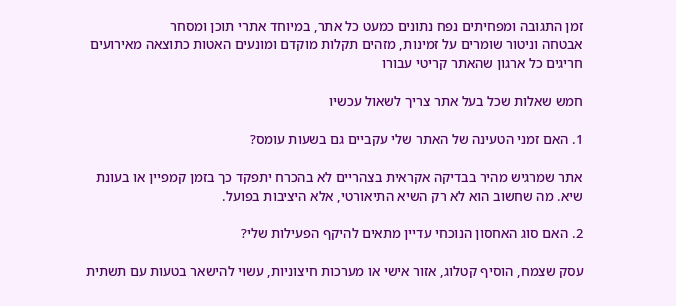זמן התגובה ומפחיתים נפח נתונים כמעט כל אתר, במיוחד אתרי תוכן ומסחר
אבטחה וניטור שומרים על זמינות, מזהים תקלות מוקדם ומונעים האטות כתוצאה מאירועים חריגים כל ארגון שהאתר קריטי עבורו

חמש שאלות שכל בעל אתר צריך לשאול עכשיו

1. האם זמני הטעינה של האתר שלי עקביים גם בשעות עומס?

אתר שמרגיש מהיר בבדיקה אקראית בצהריים לא בהכרח יתפקד כך בזמן קמפיין או בעונת שיא. מה שחשוב הוא לא רק השיא התיאורטי, אלא היציבות בפועל.

2. האם סוג האחסון הנוכחי עדיין מתאים להיקף הפעילות שלי?

עסק שצמח, הוסיף קטלוג, אזור אישי או מערכות חיצוניות, עשוי להישאר בטעות עם תשתית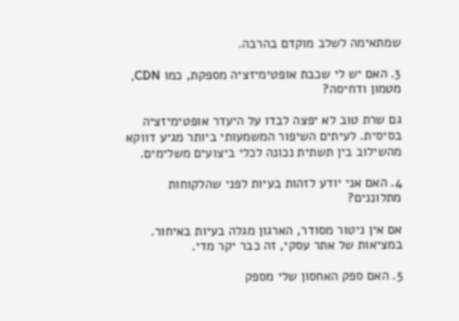שמתאימה לשלב מוקדם בהרבה.

3. האם יש לי שכבת אופטימיזציה מספקת, כמו CDN, מטמון ודחיסה?

גם שרת טוב לא יפצה לבדו על היעדר אופטימיזציה בסיסית. לעיתים השיפור המשמעותי ביותר מגיע דווקא מהשילוב בין תשתית נכונה לכלי ביצועים משלימים.

4. האם אני יודע לזהות בעיות לפני שהלקוחות מתלוננים?

אם אין ניטור מסודר, הארגון מגלה בעיות באיחור. במציאות של אתר עסקי, זה כבר יקר מדי.

5. האם ספק האחסון שלי מספק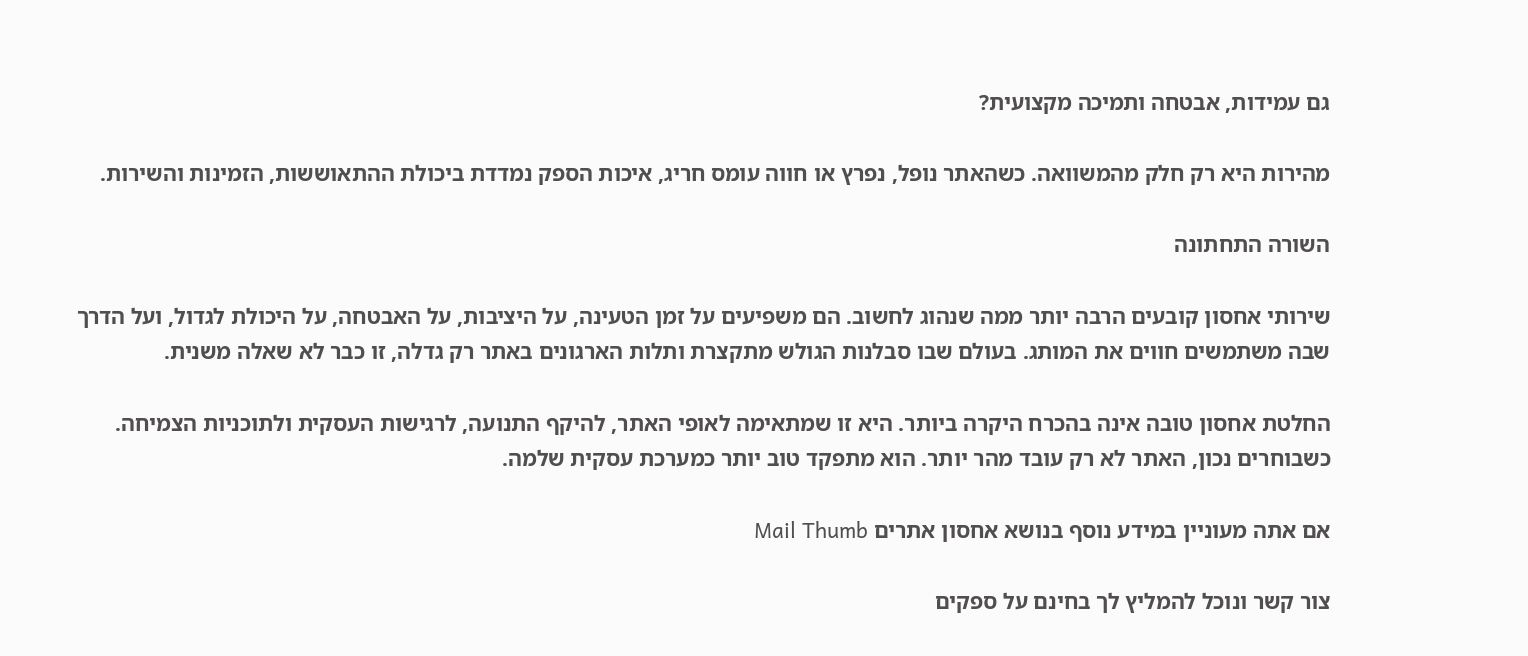גם עמידות, אבטחה ותמיכה מקצועית?

מהירות היא רק חלק מהמשוואה. כשהאתר נופל, נפרץ או חווה עומס חריג, איכות הספק נמדדת ביכולת ההתאוששות, הזמינות והשירות.

השורה התחתונה

שירותי אחסון קובעים הרבה יותר ממה שנהוג לחשוב. הם משפיעים על זמן הטעינה, על היציבות, על האבטחה, על היכולת לגדול, ועל הדרך שבה משתמשים חווים את המותג. בעולם שבו סבלנות הגולש מתקצרת ותלות הארגונים באתר רק גדלה, זו כבר לא שאלה משנית.

החלטת אחסון טובה אינה בהכרח היקרה ביותר. היא זו שמתאימה לאופי האתר, להיקף התנועה, לרגישות העסקית ולתוכניות הצמיחה. כשבוחרים נכון, האתר לא רק עובד מהר יותר. הוא מתפקד טוב יותר כמערכת עסקית שלמה.

אם אתה מעוניין במידע נוסף בנושא אחסון אתרים Mail Thumb

צור קשר ונוכל להמליץ לך בחינם על ספקים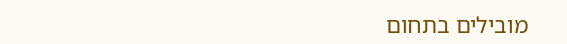מובילים בתחום